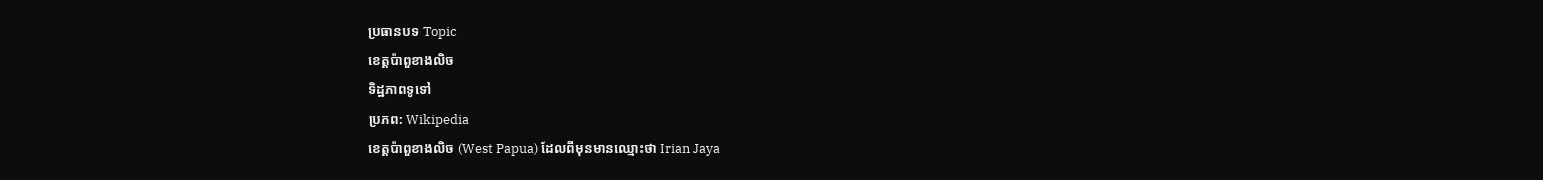ប្រធានបទ Topic
ខេត្តប៉ាពួខាងលិច
ទិដ្ឋភាពទូទៅ
ប្រភព: Wikipedia
ខេត្តប៉ាពួខាងលិច (West Papua) ដែលពីមុនមានឈ្មោះថា Irian Jaya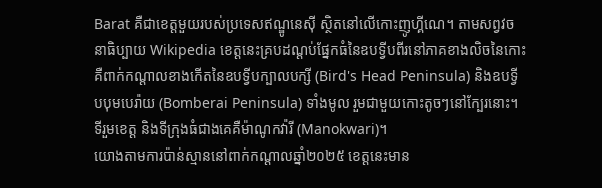Barat គឺជាខេត្តមួយរបស់ប្រទេសឥណ្ឌូនេស៊ី ស្ថិតនៅលើកោះញូហ្គីណេ។ តាមសព្វវចនាធិប្បាយ Wikipedia ខេត្តនេះគ្របដណ្តប់ផ្នែកធំនៃឧបទ្វីបពីរនៅភាគខាងលិចនៃកោះ គឺពាក់កណ្តាលខាងកើតនៃឧបទ្វីបក្បាលបក្សី (Bird's Head Peninsula) និងឧបទ្វីបបុមបេរ៉ាយ (Bomberai Peninsula) ទាំងមូល រួមជាមួយកោះតូចៗនៅក្បែរនោះ។ ទីរួមខេត្ត និងទីក្រុងធំជាងគេគឺម៉ាណូកវ៉ារី (Manokwari)។
យោងតាមការប៉ាន់ស្មាននៅពាក់កណ្តាលឆ្នាំ២០២៥ ខេត្តនេះមាន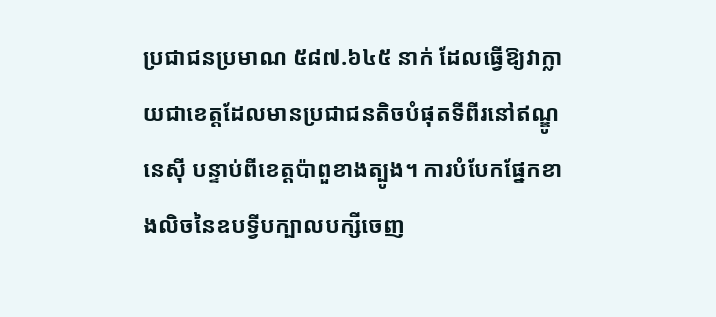ប្រជាជនប្រមាណ ៥៨៧.៦៤៥ នាក់ ដែលធ្វើឱ្យវាក្លាយជាខេត្តដែលមានប្រជាជនតិចបំផុតទីពីរនៅឥណ្ឌូនេស៊ី បន្ទាប់ពីខេត្តប៉ាពួខាងត្បូង។ ការបំបែកផ្នែកខាងលិចនៃឧបទ្វីបក្បាលបក្សីចេញ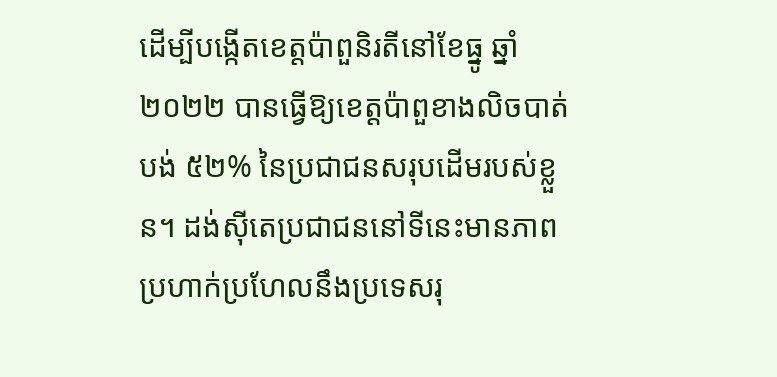ដើម្បីបង្កើតខេត្តប៉ាពួនិរតីនៅខែធ្នូ ឆ្នាំ២០២២ បានធ្វើឱ្យខេត្តប៉ាពួខាងលិចបាត់បង់ ៥២% នៃប្រជាជនសរុបដើមរបស់ខ្លួន។ ដង់ស៊ីតេប្រជាជននៅទីនេះមានភាពប្រហាក់ប្រហែលនឹងប្រទេសរុ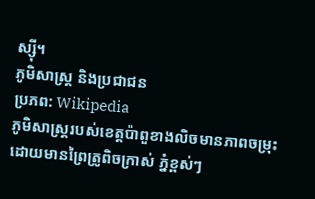ស្ស៊ី។
ភូមិសាស្ត្រ និងប្រជាជន
ប្រភព: Wikipedia
ភូមិសាស្ត្ររបស់ខេត្តប៉ាពួខាងលិចមានភាពចម្រុះ ដោយមានព្រៃត្រូពិចក្រាស់ ភ្នំខ្ពស់ៗ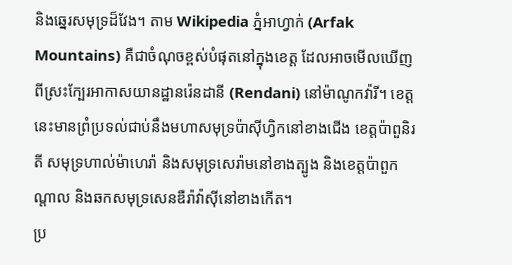និងឆ្នេរសមុទ្រដ៏វែង។ តាម Wikipedia ភ្នំអាហ្វាក់ (Arfak Mountains) គឺជាចំណុចខ្ពស់បំផុតនៅក្នុងខេត្ត ដែលអាចមើលឃើញពីស្រះក្បែរអាកាសយានដ្ឋានរ៉េនដានី (Rendani) នៅម៉ាណូកវ៉ារី។ ខេត្តនេះមានព្រំប្រទល់ជាប់នឹងមហាសមុទ្រប៉ាស៊ីហ្វិកនៅខាងជើង ខេត្តប៉ាពួនិរតី សមុទ្រហាល់ម៉ាហេរ៉ា និងសមុទ្រសេរ៉ាមនៅខាងត្បូង និងខេត្តប៉ាពួកណ្តាល និងឆកសមុទ្រសេនឌឺរ៉ាវ៉ាស៊ីនៅខាងកើត។
ប្រ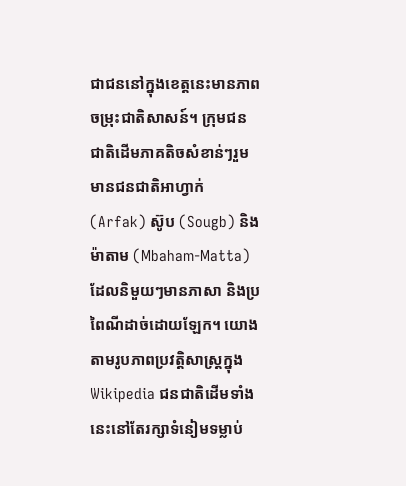ជាជននៅក្នុងខេត្តនេះមានភាពចម្រុះជាតិសាសន៍។ ក្រុមជនជាតិដើមភាគតិចសំខាន់ៗរួមមានជនជាតិអាហ្វាក់ (Arfak) ស៊ូប (Sougb) និងម៉ាតាម (Mbaham-Matta) ដែលនិមួយៗមានភាសា និងប្រពៃណីដាច់ដោយឡែក។ យោងតាមរូបភាពប្រវត្តិសាស្ត្រក្នុង Wikipedia ជនជាតិដើមទាំងនេះនៅតែរក្សាទំនៀមទម្លាប់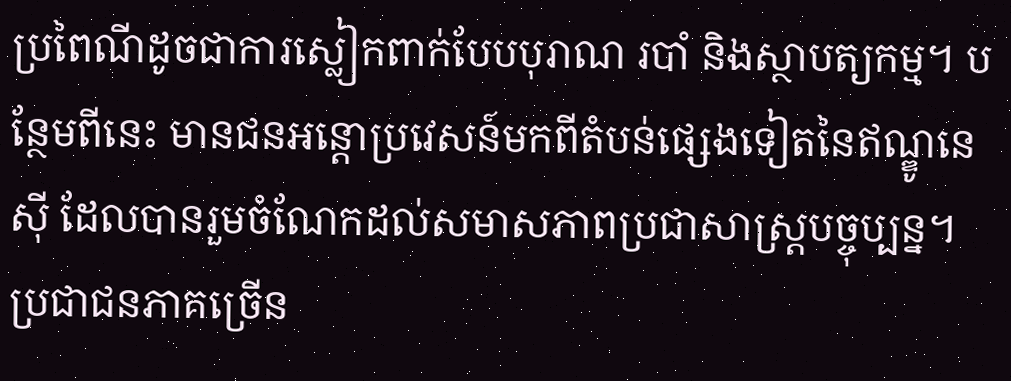ប្រពៃណីដូចជាការស្លៀកពាក់បែបបុរាណ របាំ និងស្ថាបត្យកម្ម។ បន្ថែមពីនេះ មានជនអន្តោប្រវេសន៍មកពីតំបន់ផ្សេងទៀតនៃឥណ្ឌូនេស៊ី ដែលបានរួមចំណែកដល់សមាសភាពប្រជាសាស្ត្របច្ចុប្បន្ន។ ប្រជាជនភាគច្រើន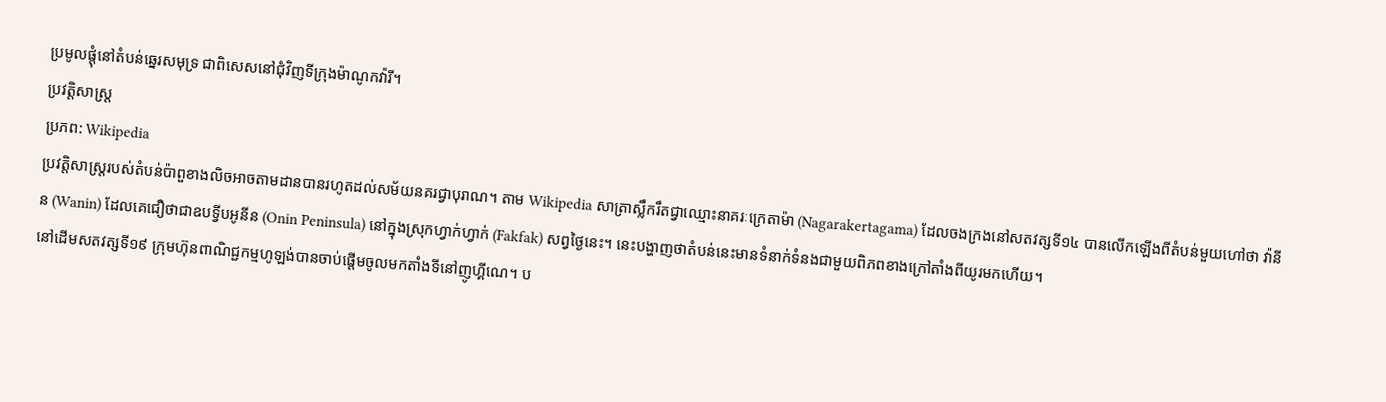ប្រមូលផ្ដុំនៅតំបន់ឆ្នេរសមុទ្រ ជាពិសេសនៅជុំវិញទីក្រុងម៉ាណូកវ៉ារី។
ប្រវត្តិសាស្ត្រ
ប្រភព: Wikipedia
ប្រវត្តិសាស្ត្ររបស់តំបន់ប៉ាពួខាងលិចអាចតាមដានបានរហូតដល់សម័យនគរជ្វាបុរាណ។ តាម Wikipedia សាត្រាស្លឹករឹតជ្វាឈ្មោះនាគរៈក្រេតាម៉ា (Nagarakertagama) ដែលចងក្រងនៅសតវត្សទី១៤ បានលើកឡើងពីតំបន់មួយហៅថា វ៉ានីន (Wanin) ដែលគេជឿថាជាឧបទ្វីបអូនីន (Onin Peninsula) នៅក្នុងស្រុកហ្វាក់ហ្វាក់ (Fakfak) សព្វថ្ងៃនេះ។ នេះបង្ហាញថាតំបន់នេះមានទំនាក់ទំនងជាមួយពិភពខាងក្រៅតាំងពីយូរមកហើយ។
នៅដើមសតវត្សទី១៩ ក្រុមហ៊ុនពាណិជ្ជកម្មហូឡង់បានចាប់ផ្តើមចូលមកតាំងទីនៅញូហ្គីណេ។ ប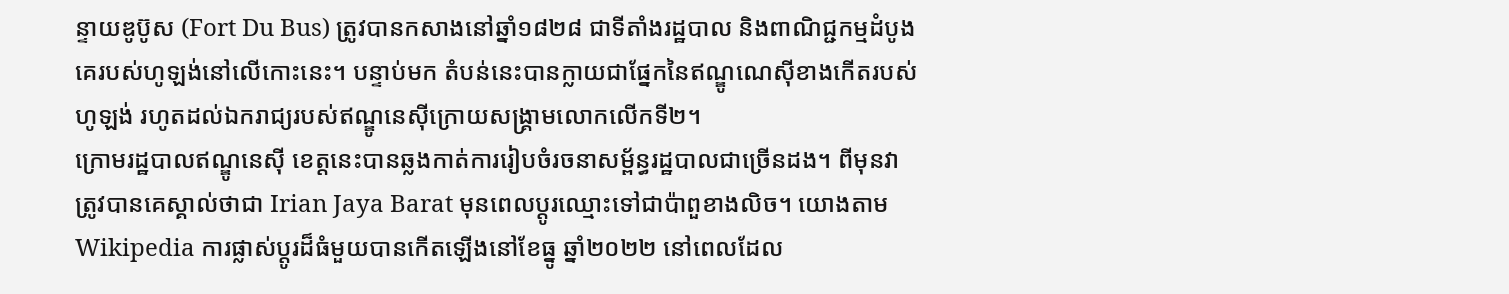ន្ទាយឌូប៊ូស (Fort Du Bus) ត្រូវបានកសាងនៅឆ្នាំ១៨២៨ ជាទីតាំងរដ្ឋបាល និងពាណិជ្ជកម្មដំបូងគេរបស់ហូឡង់នៅលើកោះនេះ។ បន្ទាប់មក តំបន់នេះបានក្លាយជាផ្នែកនៃឥណ្ឌូណេស៊ីខាងកើតរបស់ហូឡង់ រហូតដល់ឯករាជ្យរបស់ឥណ្ឌូនេស៊ីក្រោយសង្គ្រាមលោកលើកទី២។
ក្រោមរដ្ឋបាលឥណ្ឌូនេស៊ី ខេត្តនេះបានឆ្លងកាត់ការរៀបចំរចនាសម្ព័ន្ធរដ្ឋបាលជាច្រើនដង។ ពីមុនវាត្រូវបានគេស្គាល់ថាជា Irian Jaya Barat មុនពេលប្តូរឈ្មោះទៅជាប៉ាពួខាងលិច។ យោងតាម Wikipedia ការផ្លាស់ប្តូរដ៏ធំមួយបានកើតឡើងនៅខែធ្នូ ឆ្នាំ២០២២ នៅពេលដែល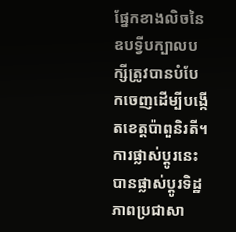ផ្នែកខាងលិចនៃឧបទ្វីបក្បាលបក្សីត្រូវបានបំបែកចេញដើម្បីបង្កើតខេត្តប៉ាពួនិរតី។ ការផ្លាស់ប្តូរនេះបានផ្លាស់ប្តូរទិដ្ឋភាពប្រជាសា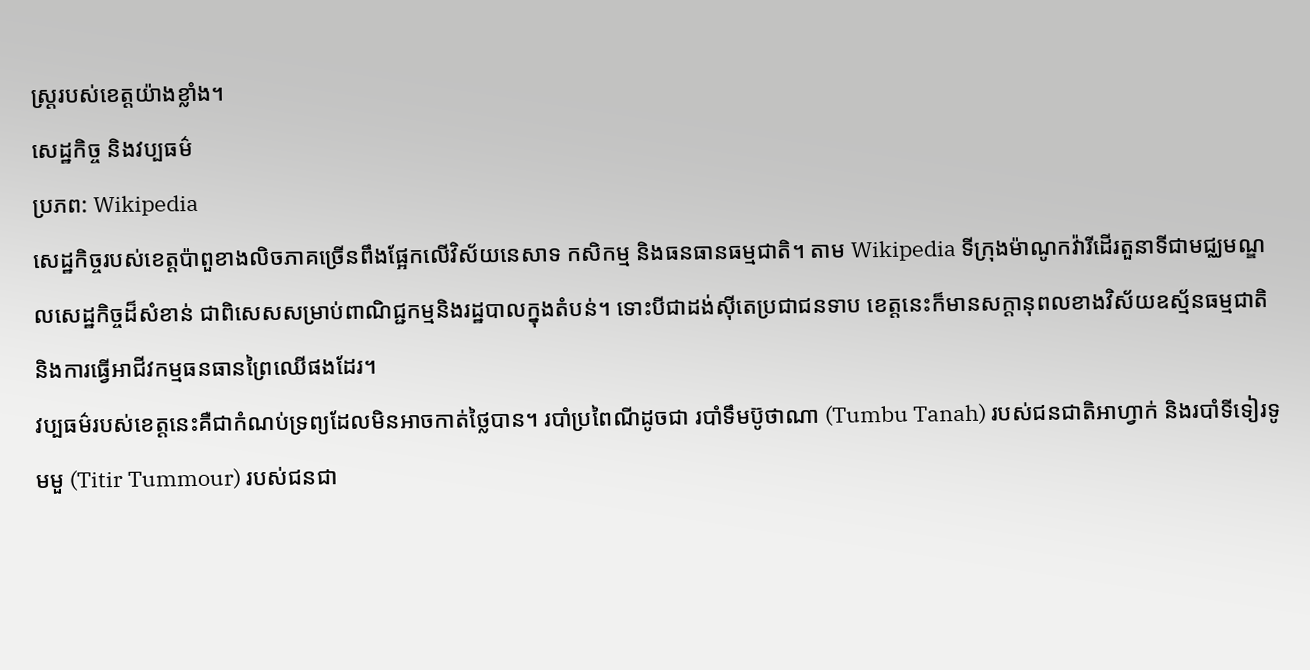ស្ត្ររបស់ខេត្តយ៉ាងខ្លាំង។
សេដ្ឋកិច្ច និងវប្បធម៌
ប្រភព: Wikipedia
សេដ្ឋកិច្ចរបស់ខេត្តប៉ាពួខាងលិចភាគច្រើនពឹងផ្អែកលើវិស័យនេសាទ កសិកម្ម និងធនធានធម្មជាតិ។ តាម Wikipedia ទីក្រុងម៉ាណូកវ៉ារីដើរតួនាទីជាមជ្ឈមណ្ឌលសេដ្ឋកិច្ចដ៏សំខាន់ ជាពិសេសសម្រាប់ពាណិជ្ជកម្មនិងរដ្ឋបាលក្នុងតំបន់។ ទោះបីជាដង់ស៊ីតេប្រជាជនទាប ខេត្តនេះក៏មានសក្តានុពលខាងវិស័យឧស្ម័នធម្មជាតិ និងការធ្វើអាជីវកម្មធនធានព្រៃឈើផងដែរ។
វប្បធម៌របស់ខេត្តនេះគឺជាកំណប់ទ្រព្យដែលមិនអាចកាត់ថ្លៃបាន។ របាំប្រពៃណីដូចជា របាំទឹមប៊ូថាណា (Tumbu Tanah) របស់ជនជាតិអាហ្វាក់ និងរបាំទីទៀរទូមមួ (Titir Tummour) របស់ជនជា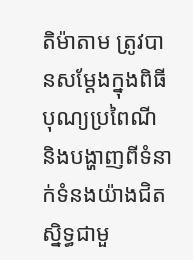តិម៉ាតាម ត្រូវបានសម្តែងក្នុងពិធីបុណ្យប្រពៃណី និងបង្ហាញពីទំនាក់ទំនងយ៉ាងជិតស្និទ្ធជាមួ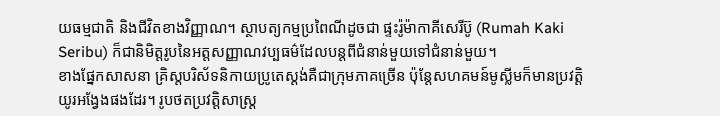យធម្មជាតិ និងជីវិតខាងវិញ្ញាណ។ ស្ថាបត្យកម្មប្រពៃណីដូចជា ផ្ទះរ៉ូម៉ាកាគីសេរីប៊ូ (Rumah Kaki Seribu) ក៏ជានិមិត្តរូបនៃអត្តសញ្ញាណវប្បធម៌ដែលបន្តពីជំនាន់មួយទៅជំនាន់មួយ។
ខាងផ្នែកសាសនា គ្រិស្តបរិស័ទនិកាយប្រូតេស្ដង់គឺជាក្រុមភាគច្រើន ប៉ុន្តែសហគមន៍មូស្លីមក៏មានប្រវត្តិយូរអង្វែងផងដែរ។ រូបថតប្រវត្តិសាស្ត្រ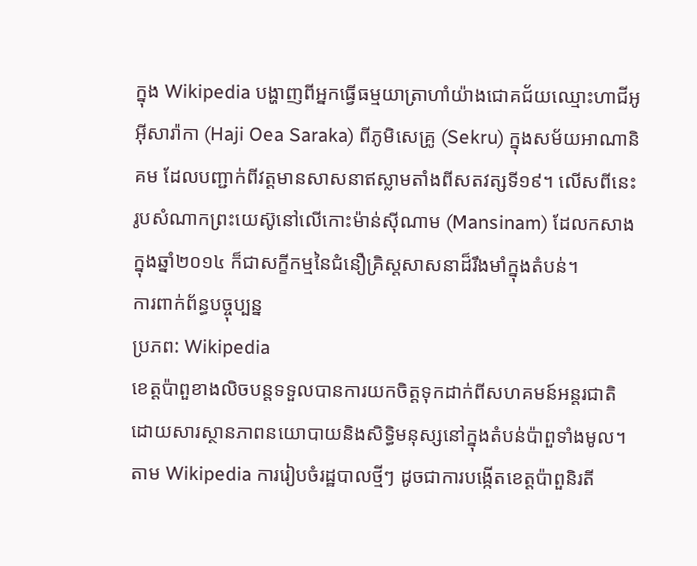ក្នុង Wikipedia បង្ហាញពីអ្នកធ្វើធម្មយាត្រាហាំយ៉ាងជោគជ័យឈ្មោះហាជីអូអ៊ីសារ៉ាកា (Haji Oea Saraka) ពីភូមិសេគ្រូ (Sekru) ក្នុងសម័យអាណានិគម ដែលបញ្ជាក់ពីវត្តមានសាសនាឥស្លាមតាំងពីសតវត្សទី១៩។ លើសពីនេះ រូបសំណាកព្រះយេស៊ូនៅលើកោះម៉ាន់ស៊ីណាម (Mansinam) ដែលកសាងក្នុងឆ្នាំ២០១៤ ក៏ជាសក្ខីកម្មនៃជំនឿគ្រិស្តសាសនាដ៏រឹងមាំក្នុងតំបន់។
ការពាក់ព័ន្ធបច្ចុប្បន្ន
ប្រភព: Wikipedia
ខេត្តប៉ាពួខាងលិចបន្តទទួលបានការយកចិត្តទុកដាក់ពីសហគមន៍អន្តរជាតិ ដោយសារស្ថានភាពនយោបាយនិងសិទ្ធិមនុស្សនៅក្នុងតំបន់ប៉ាពួទាំងមូល។ តាម Wikipedia ការរៀបចំរដ្ឋបាលថ្មីៗ ដូចជាការបង្កើតខេត្តប៉ាពួនិរតី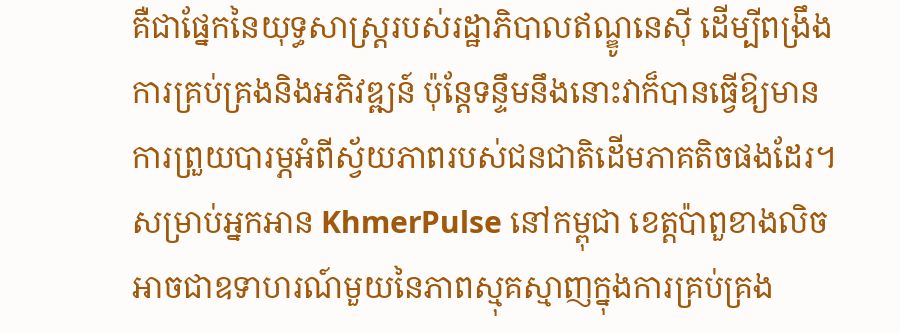គឺជាផ្នែកនៃយុទ្ធសាស្ត្ររបស់រដ្ឋាភិបាលឥណ្ឌូនេស៊ី ដើម្បីពង្រឹងការគ្រប់គ្រងនិងអភិវឌ្ឍន៍ ប៉ុន្តែទន្ទឹមនឹងនោះវាក៏បានធ្វើឱ្យមានការព្រួយបារម្ភអំពីស្វ័យភាពរបស់ជនជាតិដើមភាគតិចផងដែរ។
សម្រាប់អ្នកអាន KhmerPulse នៅកម្ពុជា ខេត្តប៉ាពួខាងលិចអាចជាឧទាហរណ៍មួយនៃភាពស្មុគស្មាញក្នុងការគ្រប់គ្រង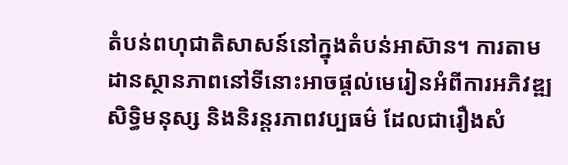តំបន់ពហុជាតិសាសន៍នៅក្នុងតំបន់អាស៊ាន។ ការតាមដានស្ថានភាពនៅទីនោះអាចផ្តល់មេរៀនអំពីការអភិវឌ្ឍ សិទ្ធិមនុស្ស និងនិរន្តរភាពវប្បធម៌ ដែលជារឿងសំ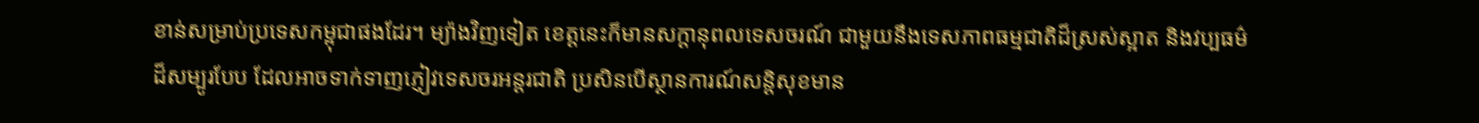ខាន់សម្រាប់ប្រទេសកម្ពុជាផងដែរ។ ម្យ៉ាងវិញទៀត ខេត្តនេះក៏មានសក្តានុពលទេសចរណ៍ ជាមួយនឹងទេសភាពធម្មជាតិដ៏ស្រស់ស្អាត និងវប្បធម៌ដ៏សម្បូរបែប ដែលអាចទាក់ទាញភ្ញៀវទេសចរអន្តរជាតិ ប្រសិនបើស្ថានការណ៍សន្តិសុខមាន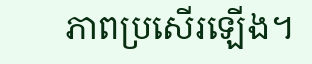ភាពប្រសើរឡើង។